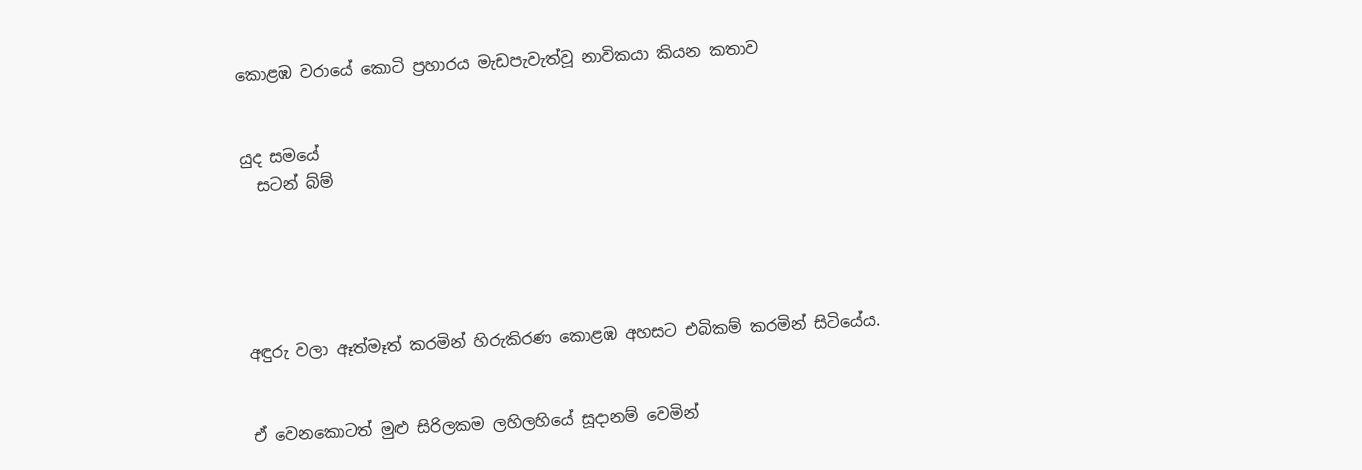කොළඹ වරායේ කොටි ප්‍රහාරය මැඩපැවැත්වූ නාවිකයා කියන කතාව


යුද සමයේ
  සටන් බ්ම්





අඳුරු වලා ඈත්මෑත් කරමින් හිරුකිරණ කොළඹ අහසට එබිකම් කරමින් සිටියේය.


ඒ වෙනකොටත් මුළු සිරිලකම ලහිලහියේ සූදානම් වෙමින්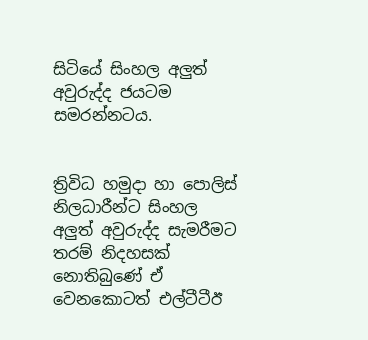සිටියේ සිංහල අලුත් අවුරුද්ද ජයටම සමරන්නටය.


ත්‍රිවිධ හමුදා හා පොලිස් නිලධාරීන්ට සිංහල අලුත් අවුරුද්ද සැමරීමට තරම් නිදහසක් නොතිබුණේ ඒ වෙනකොටත් එල්ටීටීඊ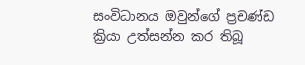සංවිධානය ඔවුන්ගේ ප්‍රචණ්ඩ ක්‍රියා උත්සන්න කර තිබූ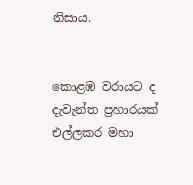නිසාය.


කොළඹ වරායට ද දැවැන්ත ප්‍රහාරයක් එල්ලකර මහා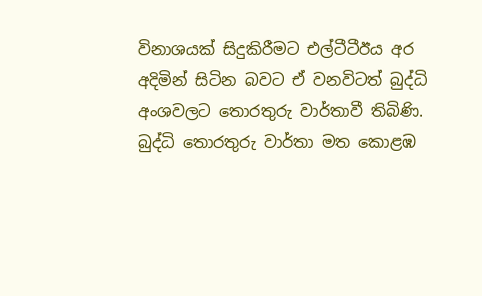විනාශයක් සිදුකිරීමට එල්ටීටීඊය අර අදිමින් සිටින බවට ඒ වනවිටත් බුද්ධි අංශවලට තොරතුරු වාර්තාවී තිබිණි.
බුද්ධි තොරතුරු වාර්තා මත කොළඹ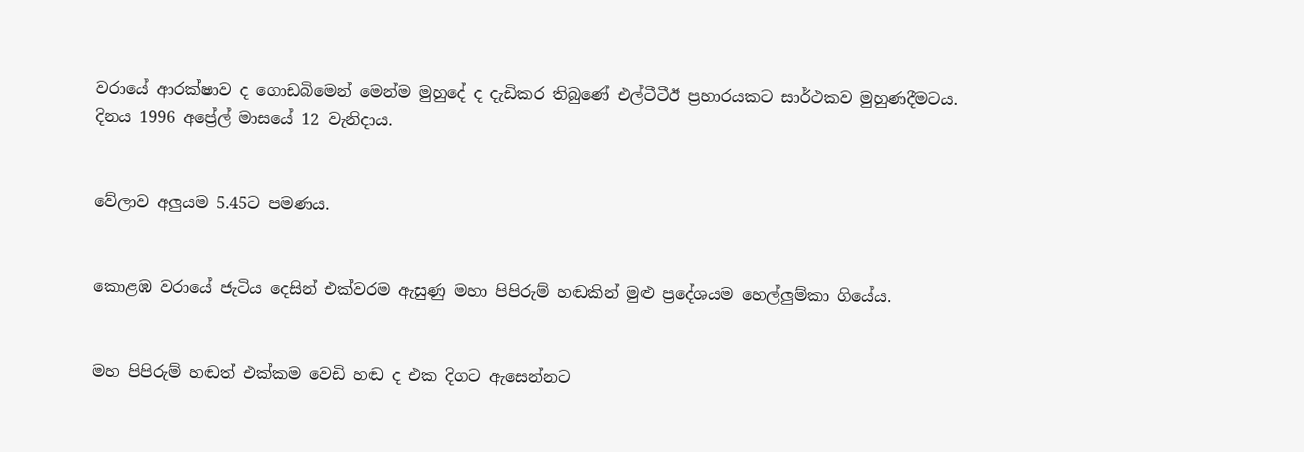වරායේ ආරක්ෂාව ද ගොඩබිමෙන් මෙන්ම මුහුදේ ද දැඩිකර තිබුණේ එල්ටීටීඊ ප්‍රහාරයකට සාර්ථකව මුහුණදීමටය.
දිනය 1996 අප්‍රේල් මාසයේ 12 වැනිදාය.


වේලාව අලුයම 5.45ට පමණය.


කොළඹ වරායේ ජැටිය දෙසින් එක්වරම ඇසුණු මහා පිපිරුම් හඬකින් මුළු ප්‍රදේශයම හෙල්ලුම්කා ගියේය.


මහ පිපිරුම් හඬත් එක්කම වෙඩි හඬ ද එක දිගට ඇසෙන්නට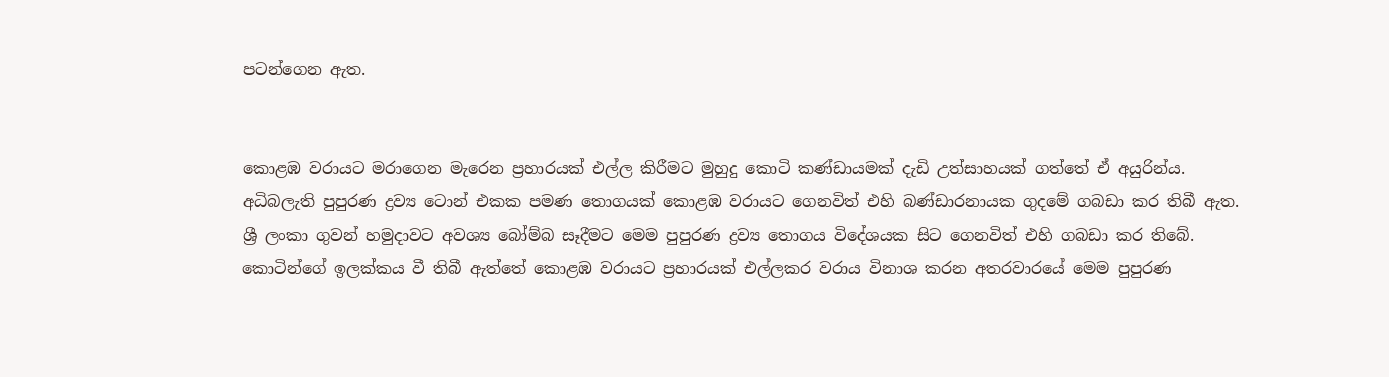පටන්ගෙන ඇත.


කොළඹ වරායට මරාගෙන මැරෙන ප්‍රහාරයක් එල්ල කිරීමට මුහුදු කොටි කණ්ඩායමක් දැඩි උත්සාහයක් ගත්තේ ඒ අයුරින්ය.
අධිබලැති පුපුරණ ද්‍රව්‍ය ටොන් එකක පමණ තොගයක් කොළඹ වරායට ගෙනවිත් එහි බණ්ඩාරනායක ගුදමේ ගබඩා කර තිබී ඇත.
ශ්‍රී ලංකා ගුවන් හමුදාවට අවශ්‍ය බෝම්බ සෑදීමට මෙම පුපුරණ ද්‍රව්‍ය තොගය විදේශයක සිට ගෙනවිත් එහි ගබඩා කර තිබේ.
කොටින්ගේ ඉලක්කය වී තිබී ඇත්තේ කොළඹ වරායට ප්‍රහාරයක් එල්ලකර වරාය විනාශ කරන අතරවාරයේ මෙම පුපුරණ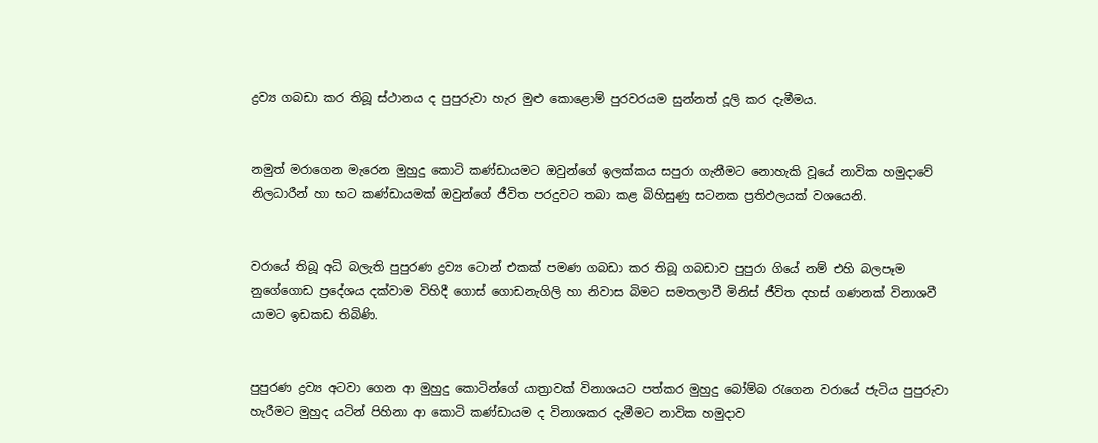ද්‍රව්‍ය ගබඩා කර තිබූ ස්ථානය ද පුපුරුවා හැර මුළු කොළොම් පුරවරයම සුන්නත් දූලි කර දැමීමය.


නමුත් මරාගෙන මැරෙන මුහුදු කොටි කණ්ඩායමට ඔවුන්ගේ ඉලක්කය සපුරා ගැනීමට නොහැකි වූයේ නාවික හමුදාවේ නිලධාරීන් හා භට කණ්ඩායමක් ඔවුන්ගේ ජීවිත පරදුවට තබා කළ බිහිසුණු සටනක ප්‍රතිඵලයක් වශයෙනි.


වරායේ තිබූ අධි බලැති පුපුරණ ද්‍රව්‍ය ටොන් එකක් පමණ ගබඩා කර තිබූ ගබඩාව පුපුරා ගියේ නම් එහි බලපෑම නුගේගොඩ ප්‍රදේශය දක්වාම විහිදී ගොස් ගොඩනැගිලි හා නිවාස බිමට සමතලාවී මිනිස් ජීවිත දහස් ගණනක් විනාශවී යාමට ඉඩකඩ තිබිණි.


පුපුරණ ද්‍රව්‍ය අටවා ගෙන ආ මුහුදු කොටින්ගේ යාත්‍රාවක් විනාශයට පත්කර මුහුදු බෝම්බ රැගෙන වරායේ ජැටිය පුපුරුවා හැරීමට මුහුද යටින් පිහිනා ආ කොටි කණ්ඩායම ද විනාශකර දැමීමට නාවික හමුදාව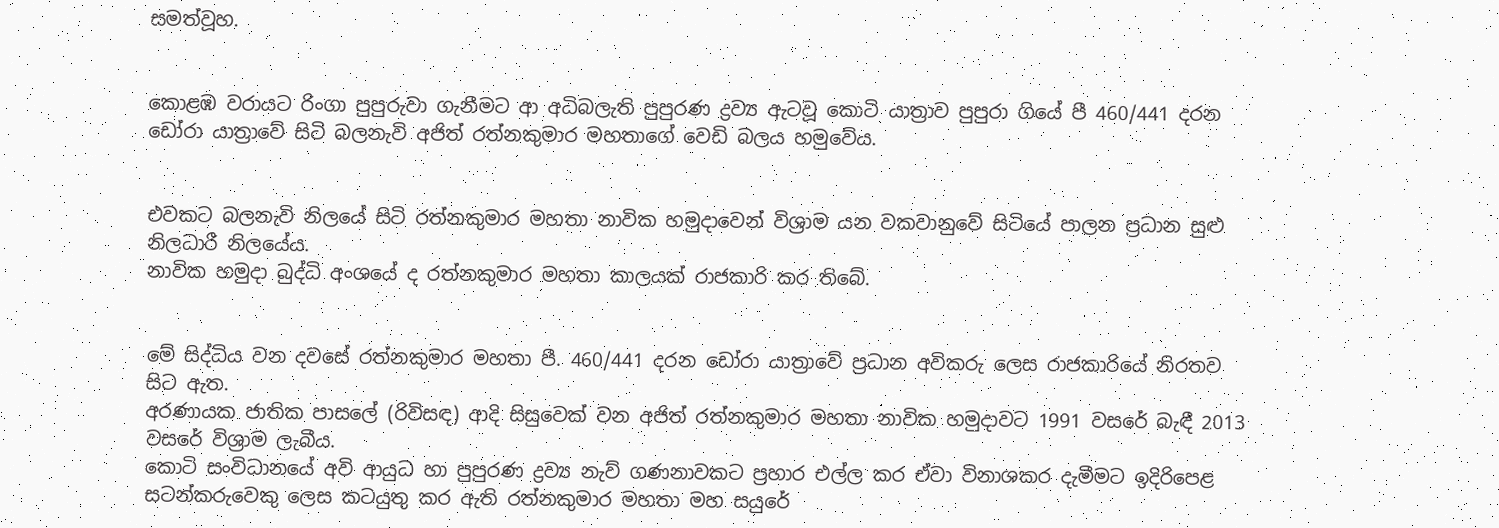සමත්වූහ.


කොළඹ වරායට රිංගා පුපුරුවා ගැනීමට ආ අධිබලැති පුපුරණ ද්‍රව්‍ය ඇටවූ කොටි යාත්‍රාව පුපුරා ගියේ පී 460/441 දරන ඩෝරා යාත්‍රාවේ සිටි බලනැවි අජිත් රත්නකුමාර මහතාගේ වෙඩි බලය හමුවේය.


එවකට බලනැවි නිලයේ සිටි රත්නකුමාර මහතා නාවික හමුදාවෙන් විශ්‍රාම යන වකවානුවේ සිටියේ පාලන ප්‍රධාන සුළු නිලධාරී නිලයේය.
නාවික හමුදා බුද්ධි අංශයේ ද රත්නකුමාර මහතා කාලයක් රාජකාරි කර තිබේ.


මේ සිද්ධිය වන දවසේ රත්නකුමාර මහතා පී. 460/441 දරන ඩෝරා යාත්‍රාවේ ප්‍රධාන අවිකරු ලෙස රාජකාරියේ නිරතව සිට ඇත.
අරණායක ජාතික පාසලේ (රිවිසඳ) ආදි සිසුවෙක් වන අජිත් රත්නකුමාර මහතා නාවික හමුදාවට 1991 වසරේ බැඳී 2013 වසරේ විශ්‍රාම ලැබීය.
කොටි සංවිධානයේ අවි ආයුධ හා පුපුරණ ද්‍රව්‍ය නැව් ගණනාවකට ප්‍රහාර එල්ල කර ඒවා විනාශකර දැමීමට ඉදිරිපෙළ සටන්කරුවෙකු ලෙස කටයුතු කර ඇති රත්නකුමාර මහතා මහ සයුරේ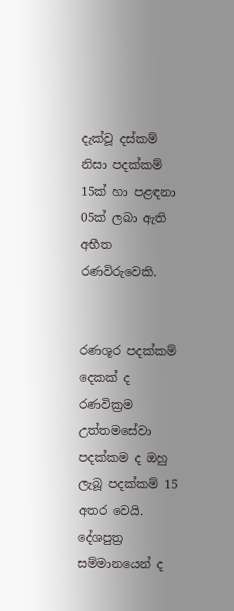දැක්වූ දස්කම් නිසා පදක්කම් 15ක් හා පළඳනා 05ක් ලබා ඇති අභීත රණවිරුවෙකි.


රණශූර පදක්කම් දෙකක් ද රණවික්‍රම උත්තමසේවා පදක්කම ද ඔහු ලැබූ පදක්කම් 15 අතර වෙයි. දේශපුත්‍ර සම්මානයෙන් ද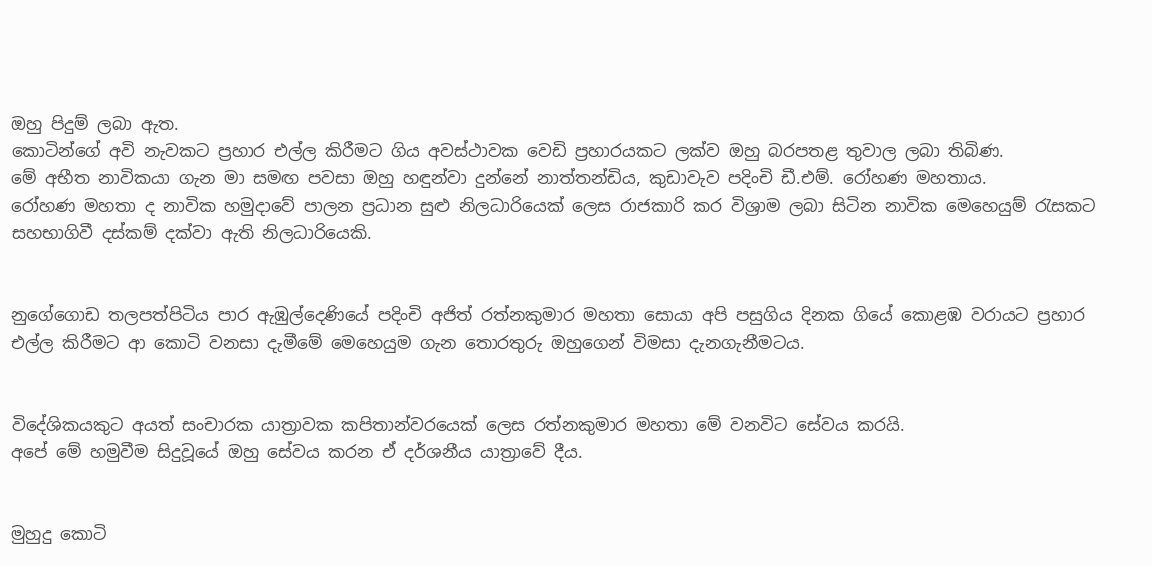ඔහු පිදුම් ලබා ඇත.
කොටින්ගේ අවි නැවකට ප්‍රහාර එල්ල කිරීමට ගිය අවස්ථාවක වෙඩි ප්‍රහාරයකට ලක්ව ඔහු බරපතළ තුවාල ලබා තිබිණ.
මේ අභීත නාවිකයා ගැන මා සමඟ පවසා ඔහු හඳුන්වා දුන්නේ නාත්තන්ඩිය, කුඩාවැව පදිංචි ඩී.එම්. රෝහණ මහතාය.
රෝහණ මහතා ද නාවික හමුදාවේ පාලන ප්‍රධාන සුළු නිලධාරියෙක් ලෙස රාජකාරි කර විශ්‍රාම ලබා සිටින නාවික මෙහෙයුම් රැසකට සහභාගිවී දස්කම් දක්වා ඇති නිලධාරියෙකි.


නුගේගොඩ තලපත්පිටිය පාර ඇඹුල්දෙණියේ පදිංචි අජිත් රත්නකුමාර මහතා සොයා අපි පසුගිය දිනක ගියේ කොළඹ වරායට ප්‍රහාර එල්ල කිරීමට ආ කොටි වනසා දැමීමේ මෙහෙයුම ගැන තොරතුරු ඔහුගෙන් විමසා දැනගැනීමටය.


විදේශිකයකුට අයත් සංචාරක යාත්‍රාවක කපිතාන්වරයෙක් ලෙස රත්නකුමාර මහතා මේ වනවිට සේවය කරයි.
අපේ මේ හමුවීම සිදුවූයේ ඔහු සේවය කරන ඒ දර්ශනීය යාත්‍රාවේ දීය.


මුහුදු කොටි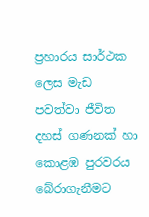ප්‍රහාරය සාර්ථක ලෙස මැඩ පවත්වා ජීවිත දහස් ගණනක් හා කොළඹ පුරවරය බේරාගැනීමට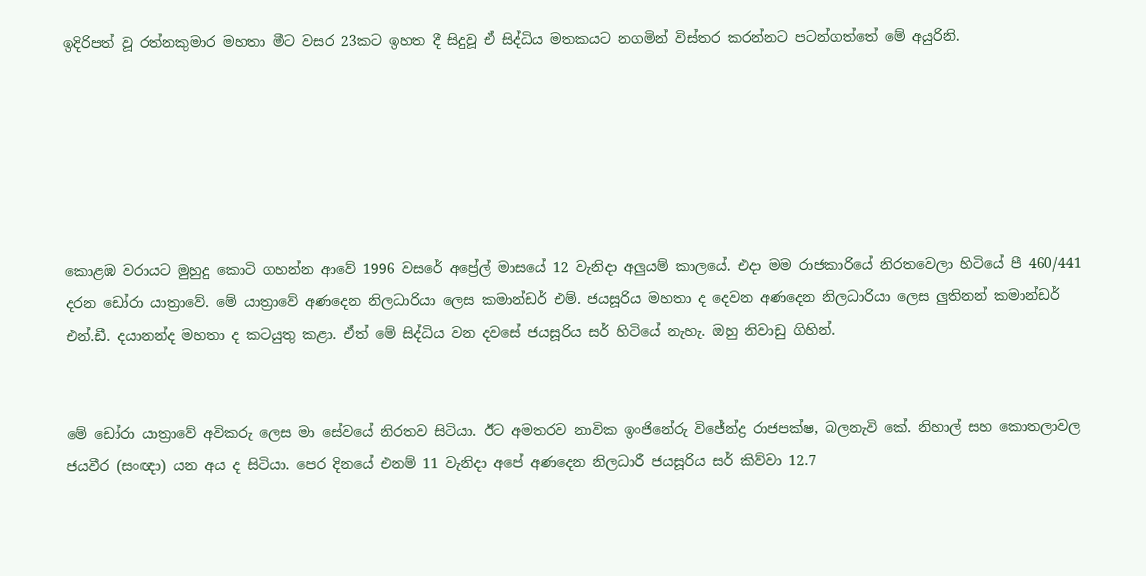ඉදිරිපත් වූ රත්නකුමාර මහතා මීට වසර 23කට ඉහත දී සිදුවූ ඒ සිද්ධිය මතකයට නගමින් විස්තර කරන්නට පටන්ගත්තේ මේ අයුරිනි.






කොළඹ වරායට මුහුදු කොටි ගහන්න ආවේ 1996 වසරේ අප්‍රේල් මාසයේ 12 වැනිදා අලුයම් කාලයේ. එදා මම රාජකාරියේ නිරතවෙලා හිටියේ පී 460/441 දරන ඩෝරා යාත්‍රාවේ. මේ යාත්‍රාවේ අණදෙන නිලධාරියා ලෙස කමාන්ඩර් එම්. ජයසූරිය මහතා ද දෙවන අණදෙන නිලධාරියා ලෙස ලුතිනන් කමාන්ඩර් එන්.ඩී. දයානන්ද මහතා ද කටයුතු කළා. ඒත් මේ සිද්ධිය වන දවසේ ජයසූරිය සර් හිටියේ නැහැ. ඔහු නිවාඩු ගිහින්.


මේ ඩෝරා යාත්‍රාවේ අවිකරු ලෙස මා සේවයේ නිරතව සිටියා. ඊට අමතරව නාවික ඉංජිනේරු විජේන්ද්‍ර රාජපක්ෂ, බලනැවි කේ. නිහාල් සහ කොතලාවල ජයවීර (සංඥා) යන අය ද සිටියා. පෙර දිනයේ එනම් 11 වැනිදා අපේ අණදෙන නිලධාරී ජයසූරිය සර් කිව්වා 12.7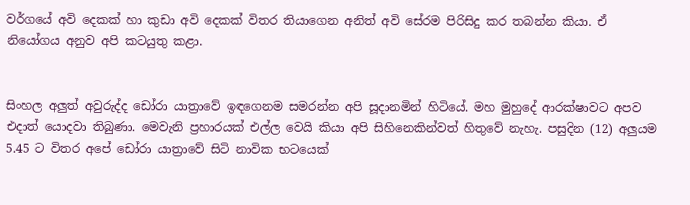වර්ගයේ අවි දෙකක් හා කුඩා අවි දෙකක් විතර තියාගෙන අනිත් අවි සේරම පිරිසිදු කර තබන්න කියා. ඒ නියෝගය අනුව අපි කටයුතු කළා.


සිංහල අලුත් අවුරුද්ද ඩෝරා යාත්‍රාවේ ඉඳගෙනම සමරන්න අපි සූදානමින් හිටියේ. මහ මුහුදේ ආරක්ෂාවට අපව එදාත් යොදවා තිබුණා. මෙවැනි ප්‍රහාරයක් එල්ල වෙයි කියා අපි සිහිනෙකින්වත් හිතුවේ නැහැ. පසුදින (12) අලුයම 5.45 ට විතර අපේ ඩෝරා යාත්‍රාවේ සිටි නාවික භටයෙක්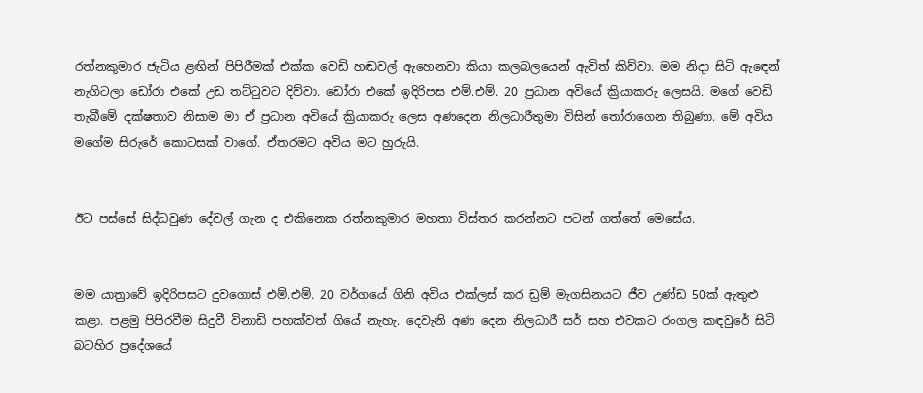රත්නකුමාර ජැටිය ළඟින් පිපිරීමක් එක්ක වෙඩි හඬවල් ඇහෙනවා කියා කලබලයෙන් ඇවිත් කිව්වා. මම නිදා සිටි ඇඳෙන් නැගිටලා ඩෝරා එකේ උඩ තට්ටුවට දිව්වා. ඩෝරා එකේ ඉදිරිපස එම්.එම්. 20 ප්‍රධාන අවියේ ක්‍රියාකරු ලෙසයි. මගේ වෙඩි තැබීමේ දක්ෂතාව නිසාම මා ඒ ප්‍රධාන අවියේ ක්‍රියාකරු ලෙස අණදෙන නිලධාරීතුමා විසින් තෝරාගෙන තිබුණා. මේ අවිය මගේම සිරුරේ කොටසක් වාගේ. ඒතරමට අවිය මට හුරුයි.


ඊට පස්සේ සිද්ධවුණ දේවල් ගැන ද එකිනෙක රත්නකුමාර මහතා විස්තර කරන්නට පටන් ගත්තේ මෙසේය.


මම යාත්‍රාවේ ඉදිරිපසට දුවගොස් එම්.එම්. 20 වර්ගයේ ගිනි අවිය එක්ලස් කර ඩ්‍රම් මැගසිනයට ජීව උණ්ඩ 50ක් ඇතුළු කළා. පළමු පිපිරවීම සිදුවී විනාඩි පහක්වත් ගියේ නැහැ. දෙවැනි අණ දෙන නිලධාරී සර් සහ එවකට රංගල කඳවුරේ සිටි බටහිර ප්‍රදේශයේ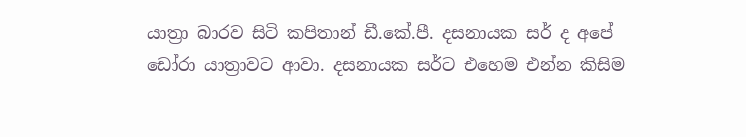යාත්‍රා බාරව සිටි කපිතාන් ඩී.කේ.පී. දසනායක සර් ද අපේ ඩෝරා යාත්‍රාවට ආවා. දසනායක සර්ට එහෙම එන්න කිසිම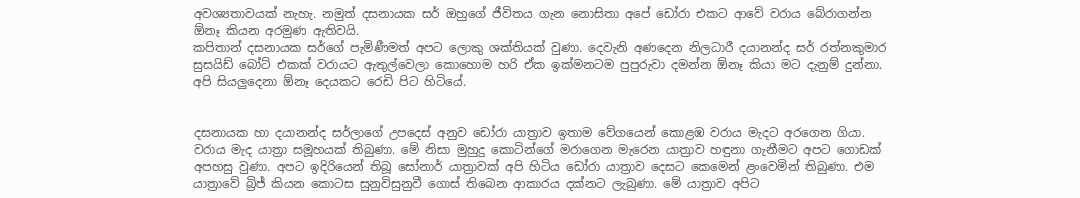අවශ්‍යතාවයක් නැහැ. නමුත් දසනායක සර් ඔහුගේ ජීවිතය ගැන නොසිතා අපේ ඩෝරා එකට ආවේ වරාය බේරාගන්න ඕනෑ කියන අරමුණ ඇතිවයි.
කපිතාන් දසනායක සර්ගේ පැමිණීමත් අපට ලොකු ශක්තියක් වුණා. දෙවැනි අණදෙන නිලධාරී දයානන්ද සර් රත්නකුමාර සුසයිඩ් බෝට් එකක් වරායට ඇතුල්වෙලා කොහොම හරි ඒක ඉක්මනටම පුපුරුවා දමන්න ඕනෑ කියා මට දැනුම් දුන්නා. අපි සියලුදෙනා ඕනෑ දෙයකට රෙඩි පිට හිටියේ.


දසනායක හා දයානන්ද සර්ලාගේ උපදෙස් අනුව ඩෝරා යාත්‍රාව ඉතාම වේගයෙන් කොළඹ වරාය මැදට අරගෙන ගියා. වරාය මැද යාත්‍රා සමූහයක් තිබුණා. මේ නිසා මුහුදු කොටින්ගේ මරාගෙන මැරෙන යාත්‍රාව හඳුනා ගැනීමට අපට ගොඩක් අපහසු වුණා. අපට ඉදිරියෙන් තිබූ සෝනාර් යාත්‍රාවක් අපි හිටිය ඩෝරා යාත්‍රාව දෙසට කෙමෙන් ළංවෙමින් තිබුණා. එම යාත්‍රාවේ බ්‍රිජ් කියන කොටස සුනුවිසුනුවී ගොස් තිබෙන ආකාරය දක්නට ලැබුණා. මේ යාත්‍රාව අපිට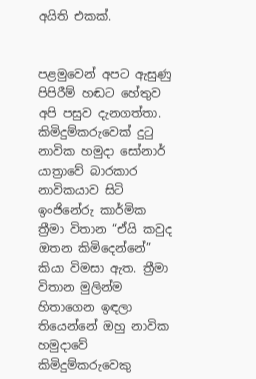අයිති එකක්.


පළමුවෙන් අපට ඇසුණු පිපිරීම් හඬට හේතුව අපි පසුව දැනගත්තා. කිමිදුම්කරුවෙක් දුටු නාවික හමුදා සෝනාර් යාත්‍රාවේ බාරකාර නාවිකයාව සිටි ඉංජිනේරු කාර්මික ත්‍රීමා විතාන “ඒයි කවුද ඔතන කිමිදෙන්නේ” කියා විමසා ඇත. ත්‍රීමා විතාන මුලින්ම හිතාගෙන ඉඳලා තියෙන්නේ ඔහු නාවික හමුදාවේ කිමිදුම්කරුවෙකු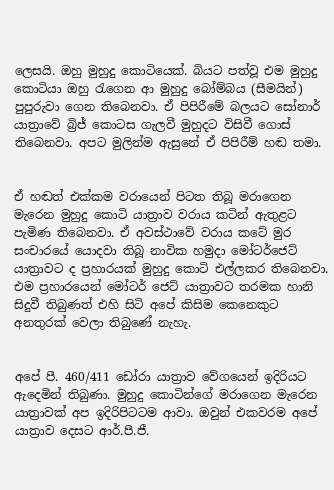ලෙසයි. ඔහු මුහුදු කොටියෙක්. බියට පත්වූ එම මුහුදු කොටියා ඔහු රැගෙන ආ මුහුදු බෝම්බය (සීමයින්) පුපුරුවා ගෙන තිබෙනවා. ඒ පිපිරීමේ බලයට සෝනාර් යාත්‍රාවේ බ්‍රිජ් කොටස ගැලවී මුහුදට විසිවී ගොස් තිබෙනවා. අපට මුලින්ම ඇසුනේ ඒ පිපිරීම් හඬ තමා.


ඒ හඬත් එක්කම වරායෙන් පිටත තිබූ මරාගෙන මැරෙන මුහුදු කොටි යාත්‍රාව වරාය කටින් ඇතුළට පැමිණ තිබෙනවා. ඒ අවස්ථාවේ වරාය කටේ මුර සංචාරයේ යොදවා තිබූ නාවික හමුදා මෝටර්ජෙට් යාත්‍රාවට ද ප්‍රහාරයක් මුහුදු කොටි එල්ලකර තිබෙනවා. එම ප්‍රහාරයෙන් මෝටර් ජෙට් යාත්‍රාවට තරමක හානි සිදුවී තිබුණත් එහි සිටි අපේ කිසිම කෙනෙකුට අනතුරක් වෙලා තිබුණේ නැහැ.


අපේ පී. 460/411 ඩෝරා යාත්‍රාව වේගයෙන් ඉදිරියට ඇදෙමින් තිබුණා. මුහුදු කොටින්ගේ මරාගෙන මැරෙන යාත්‍රාවක් අප ඉදිරිපිටටම ආවා. ඔවුන් එකවරම අපේ යාත්‍රාව දෙසට ආර්.පී.ජී.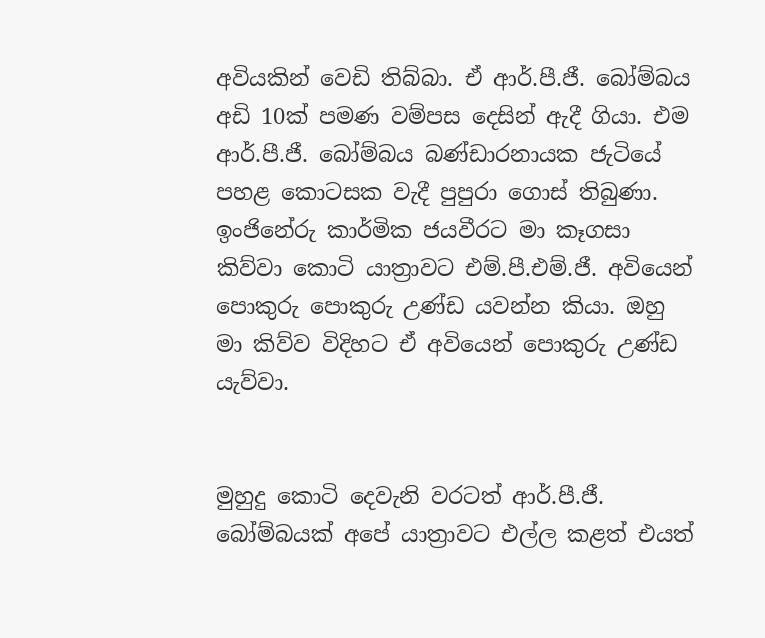අවියකින් වෙඩි තිබ්බා. ඒ ආර්.පී.ජී. බෝම්බය අඩි 10ක් පමණ වම්පස දෙසින් ඇදී ගියා. එම ආර්.පී.ජී. බෝම්බය බණ්ඩාරනායක ජැටියේ පහළ කොටසක වැදී පුපුරා ගොස් තිබුණා. ඉංජිනේරු කාර්මික ජයවීරට මා කෑගසා කිව්වා කොටි යාත්‍රාවට එම්.පී.එම්.ජී. අවියෙන් පොකුරු පොකුරු උණ්ඩ යවන්න කියා. ඔහු මා කිව්ව විදිහට ඒ අවියෙන් පොකුරු උණ්ඩ යැව්වා.


මුහුදු කොටි දෙවැනි වරටත් ආර්.පී.ජී. බෝම්බයක් අපේ යාත්‍රාවට එල්ල කළත් එයත්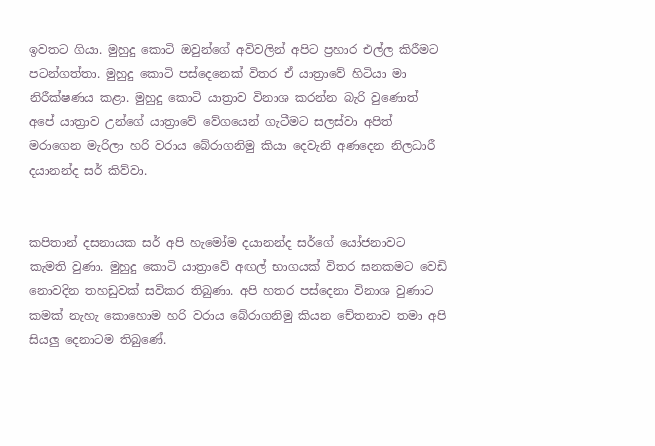ඉවතට ගියා. මුහුදු කොටි ඔවුන්ගේ අවිවලින් අපිට ප්‍රහාර එල්ල කිරීමට පටන්ගත්තා. මුහුදු කොටි පස්දෙනෙක් විතර ඒ යාත්‍රාවේ හිටියා මා නිරීක්ෂණය කළා. මුහුදු කොටි යාත්‍රාව විනාශ කරන්න බැරි වුණොත් අපේ යාත්‍රාව උන්ගේ යාත්‍රාවේ වේගයෙන් ගැටීමට සලස්වා අපිත් මරාගෙන මැරිලා හරි වරාය බේරාගනිමු කියා දෙවැනි අණදෙන නිලධාරී දයානන්ද සර් කිව්වා.


කපිතාන් දසනායක සර් අපි හැමෝම දයානන්ද සර්ගේ යෝජනාවට කැමති වුණා. මුහුදු කොටි යාත්‍රාවේ අඟල් භාගයක් විතර ඝනකමට වෙඩි නොවදින තහඩුවක් සවිකර තිබුණා. අපි හතර පස්දෙනා විනාශ වුණාට කමක් නැහැ කොහොම හරි වරාය බේරාගනිමු කියන චේතනාව තමා අපි සියලු දෙනාටම තිබුණේ.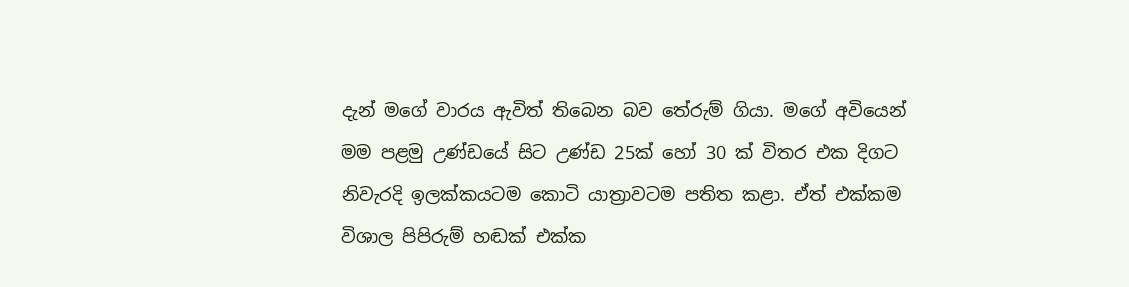දැන් මගේ වාරය ඇවිත් තිබෙන බව තේරුම් ගියා. මගේ අවියෙන් මම පළමු උණ්ඩයේ සිට උණ්ඩ 25ක් හෝ 30 ක් විතර එක දිගට නිවැරදි ඉලක්කයටම කොටි යාත්‍රාවටම පතිත කළා. ඒත් එක්කම විශාල පිපිරුම් හඬක් එක්ක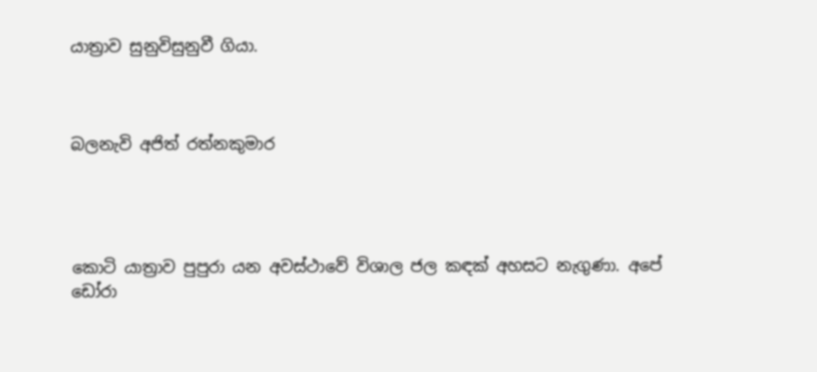යාත්‍රාව සුනුවිසුනුවී ගියා.



බලනැවි අජිත් රත්නකුමාර




කොටි යාත්‍රාව පුපුරා යන අවස්ථාවේ විශාල ජල කඳක් අහසට නැගුණා. අපේ ඩෝරා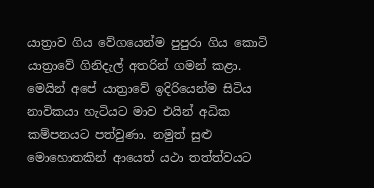යාත්‍රාව ගිය වේගයෙන්ම පුපුරා ගිය කොටි යාත්‍රාවේ ගිනිදැල් අතරින් ගමන් කළා. මෙයින් අපේ යාත්‍රාවේ ඉදිරියෙන්ම සිටිය නාවිකයා හැටියට මාව එයින් අධික කම්පනයට පත්වුණා. නමුත් සුළු මොහොතකින් ආයෙත් යථා තත්ත්වයට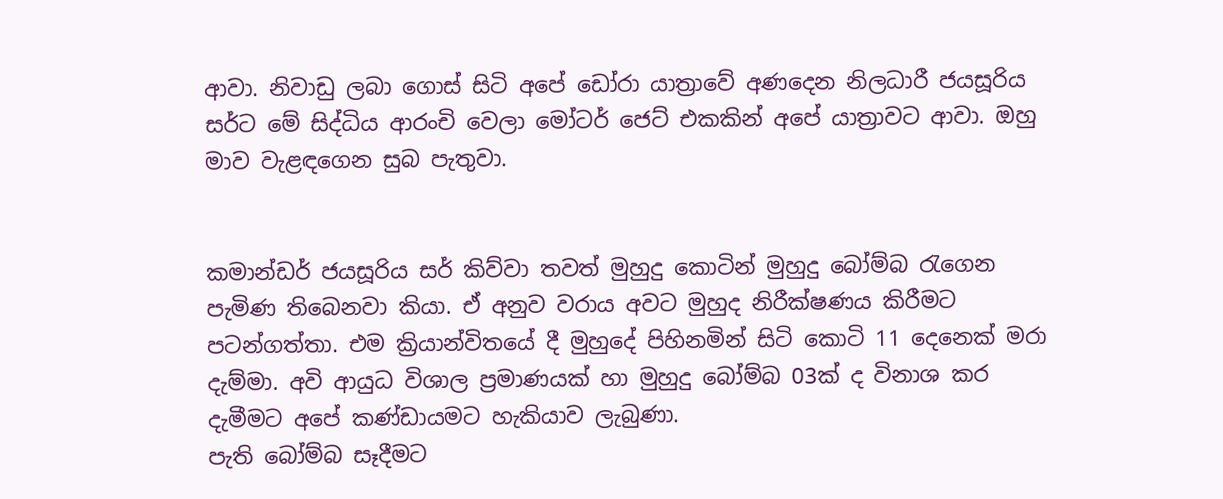ආවා. නිවාඩු ලබා ගොස් සිටි අපේ ඩෝරා යාත්‍රාවේ අණදෙන නිලධාරී ජයසූරිය සර්ට මේ සිද්ධිය ආරංචි වෙලා මෝටර් ජෙට් එකකින් අපේ යාත්‍රාවට ආවා. ඔහු මාව වැළඳගෙන සුබ පැතුවා.


කමාන්ඩර් ජයසූරිය සර් කිව්වා තවත් මුහුදු කොටින් මුහුදු බෝම්බ රැගෙන පැමිණ තිබෙනවා කියා. ඒ අනුව වරාය අවට මුහුද නිරීක්ෂණය කිරීමට පටන්ගත්තා. එම ක්‍රියාන්විතයේ දී මුහුදේ පිහිනමින් සිටි කොටි 11 දෙනෙක් මරා දැම්මා. අවි ආයුධ විශාල ප්‍රමාණයක් හා මුහුදු බෝම්බ 03ක් ද විනාශ කර දැමීමට අපේ කණ්ඩායමට හැකියාව ලැබුණා.
පැති බෝම්බ සෑදීමට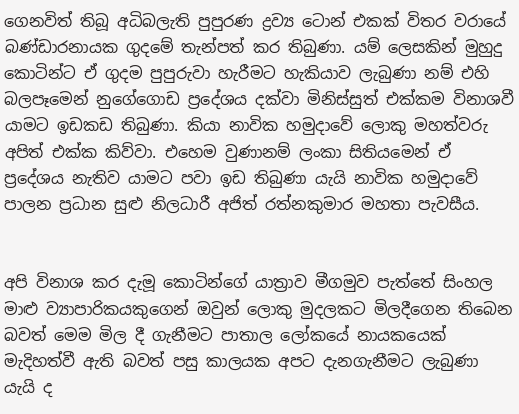ගෙනවිත් තිබූ අධිබලැති පුපුරණ ද්‍රව්‍ය ටොන් එකක් විතර වරායේ බණ්ඩාරනායක ගුදමේ තැන්පත් කර තිබුණා. යම් ලෙසකින් මුහුදු කොටින්ට ඒ ගුදම පුපුරුවා හැරීමට හැකියාව ලැබුණා නම් එහි බලපෑමෙන් නුගේගොඩ ප්‍රදේශය දක්වා මිනිස්සුත් එක්කම විනාශවී යාමට ඉඩකඩ තිබුණා. කියා නාවික හමුදාවේ ලොකු මහත්වරු අපිත් එක්ක කිව්වා. එහෙම වුණානම් ලංකා සිතියමෙන් ඒ ප්‍රදේශය නැතිව යාමට පවා ඉඩ තිබුණා යැයි නාවික හමුදාවේ පාලන ප්‍රධාන සුළු නිලධාරී අජිත් රත්නකුමාර මහතා පැවසීය.


අපි විනාශ කර දැමූ කොටින්ගේ යාත්‍රාව මීගමුව පැත්තේ සිංහල මාළු ව්‍යාපාරිකයකුගෙන් ඔවුන් ලොකු මුදලකට මිලදීගෙන තිබෙන බවත් මෙම මිල දී ගැනීමට පාතාල ලෝකයේ නායකයෙක් මැදිහත්වී ඇති බවත් පසු කාලයක අපට දැනගැනීමට ලැබුණා යැයි ද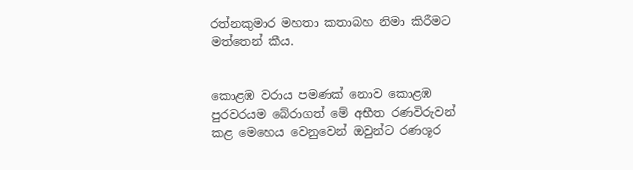රත්නකුමාර මහතා කතාබහ නිමා කිරීමට මත්තෙන් කීය.


කොළඹ වරාය පමණක් නොව කොළඹ පුරවරයම බේරාගත් මේ අභීත රණවිරුවන් කළ මෙහෙය වෙනුවෙන් ඔවුන්ට රණශූර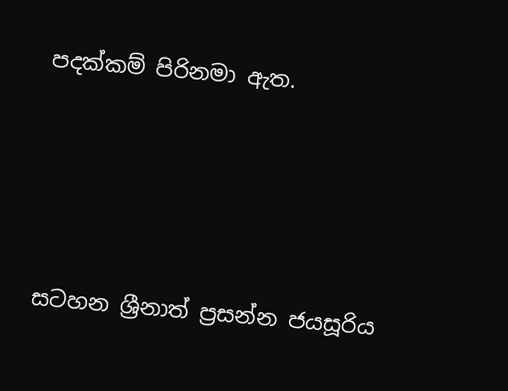පදක්කම් පිරිනමා ඇත.




සටහන ශ්‍රීනාත් ප්‍රසන්න ජයසූරිය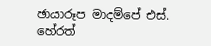ඡායාරූප මාදම්පේ එස්. හේරත්